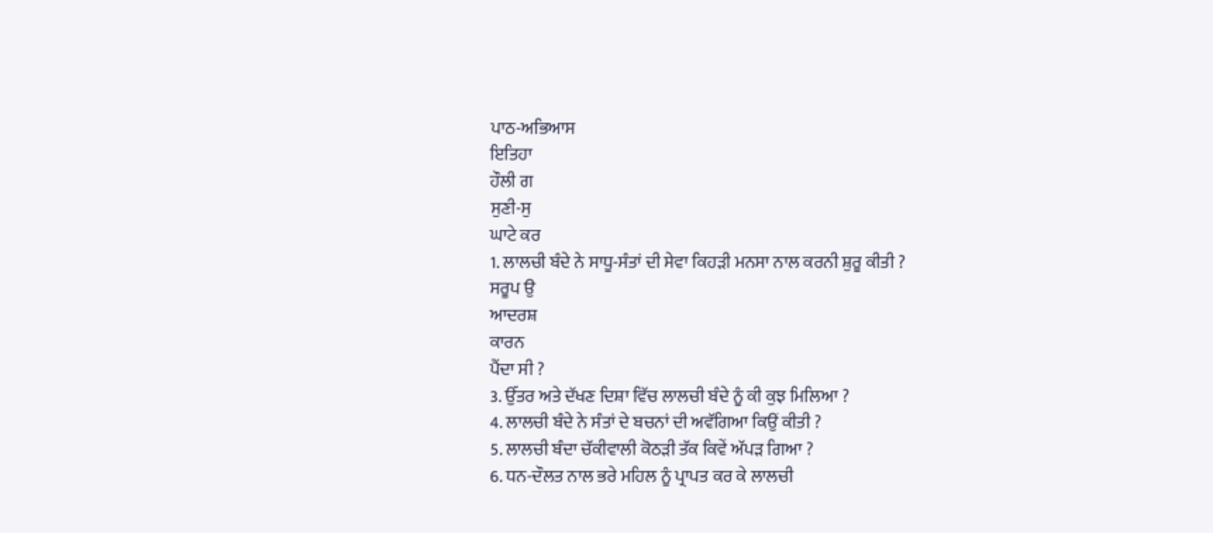ਪਾਠ-ਅਭਿਆਸ
ਇਤਿਹਾ
ਹੌਲੀ ਗ
ਸੁਣੀ-ਸੁ
ਘਾਟੇ ਕਰ
1. ਲਾਲਚੀ ਬੰਦੇ ਨੇ ਸਾਧੂ-ਸੰਤਾਂ ਦੀ ਸੇਵਾ ਕਿਹੜੀ ਮਨਸਾ ਨਾਲ ਕਰਨੀ ਸ਼ੁਰੂ ਕੀਤੀ ?
ਸਰੂਪ ਉ
ਆਦਰਸ਼
ਕਾਰਨ
ਪੈਂਦਾ ਸੀ ?
3. ਉੱਤਰ ਅਤੇ ਦੱਖਣ ਦਿਸ਼ਾ ਵਿੱਚ ਲਾਲਚੀ ਬੰਦੇ ਨੂੰ ਕੀ ਕੁਝ ਮਿਲਿਆ ?
4. ਲਾਲਚੀ ਬੰਦੇ ਨੇ ਸੰਤਾਂ ਦੇ ਬਚਨਾਂ ਦੀ ਅਵੱਗਿਆ ਕਿਉਂ ਕੀਤੀ ?
5. ਲਾਲਚੀ ਬੰਦਾ ਚੱਕੀਵਾਲੀ ਕੋਠੜੀ ਤੱਕ ਕਿਵੇਂ ਅੱਪੜ ਗਿਆ ?
6. ਧਨ-ਦੌਲਤ ਨਾਲ ਭਰੇ ਮਹਿਲ ਨੂੰ ਪ੍ਰਾਪਤ ਕਰ ਕੇ ਲਾਲਚੀ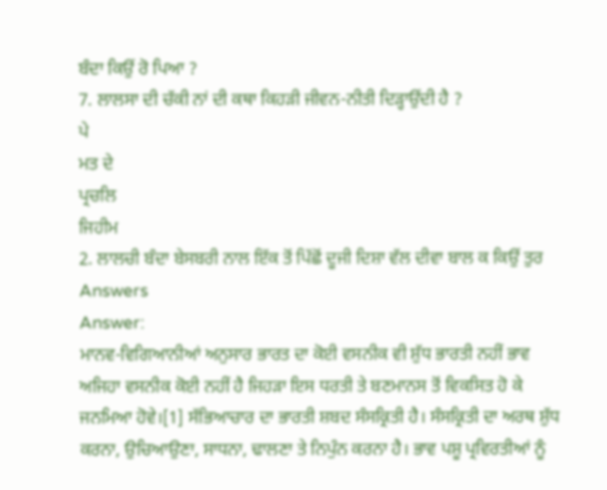ਬੰਦਾ ਕਿਉਂ ਰੋ ਪਿਆ ?
7. ਲਾਲਸਾ ਦੀ ਚੱਕੀ ਨਾਂ ਦੀ ਕਥਾ ਕਿਹੜੀ ਜੀਵਨ-ਨੀਤੀ ਦਿੜ੍ਹਾਉਂਦੀ ਹੈ ?
ਪੇ
ਮਤ ਦੇ
ਪ੍ਰਚਲਿ
ਜਿਹੀਮ
2. ਲਾਲਚੀ ਬੰਦਾ ਬੇਸਬਰੀ ਨਾਲ ਇੱਕ ਤੋਂ ਪਿੱਛੋਂ ਦੂਜੀ ਦਿਸ਼ਾ ਵੱਲ ਦੀਵਾ ਬਾਲ ਕ ਕਿਉਂ ਤੁਰ
Answers
Answer:
ਮਾਨਵ-ਵਿਗਿਆਨੀਆਂ ਅਨੁਸਾਰ ਭਾਰਤ ਦਾ ਕੋਈ ਵਸਨੀਕ ਵੀ ਸ਼ੁੱਧ ਭਾਰਤੀ ਨਹੀਂ ਭਾਵ ਅਜਿਹਾ ਵਸਨੀਕ ਕੋਈ ਨਹੀਂ ਹੈ ਜਿਹੜਾ ਇਸ ਧਰਤੀ ਤੇ ਬਣਮਾਨਸ ਤੋਂ ਵਿਕਸਿਤ ਹੋ ਕੇ ਜਨਮਿਆ ਹੋਵੇ।[1] ਸੱਭਿਆਚਾਰ ਦਾ ਭਾਰਤੀ ਸ਼ਬਦ ਸੰਸਕ੍ਰਿਤੀ ਹੈ। ਸੰਸਕ੍ਰਿਤੀ ਦਾ ਅਰਥ ਸ਼ੁੱਧ ਕਰਨਾ, ਉਚਿਆਉਣਾ, ਸਾਧਨਾ, ਢਾਲਣਾ ਤੇ ਨਿਪੁੰਨ ਕਰਨਾ ਹੈ। ਭਾਵ ਪਸ਼ੂ ਪ੍ਰਵਿਰਤੀਆਂ ਨੂੰ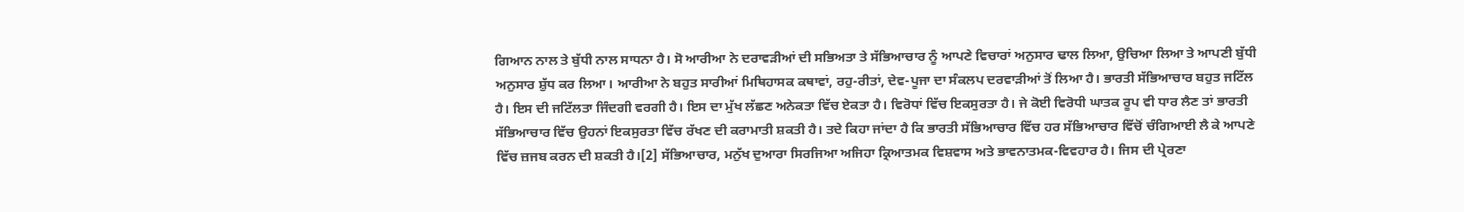ਗਿਆਨ ਨਾਲ ਤੇ ਬੁੱਧੀ ਨਾਲ ਸਾਧਨਾ ਹੈ। ਸੋ ਆਰੀਆ ਨੇ ਦਰਾਵੜੀਆਂ ਦੀ ਸਭਿਅਤਾ ਤੇ ਸੱਭਿਆਚਾਰ ਨੂੰ ਆਪਣੇ ਵਿਚਾਰਾਂ ਅਨੁਸਾਰ ਢਾਲ ਲਿਆ, ਉਚਿਆ ਲਿਆ ਤੇ ਆਪਣੀ ਬੁੱਧੀ ਅਨੁਸਾਰ ਸ਼ੁੱਧ ਕਰ ਲਿਆ। ਆਰੀਆ ਨੇ ਬਹੁਤ ਸਾਰੀਆਂ ਮਿਥਿਹਾਸਕ ਕਥਾਵਾਂ, ਰਹੁ-ਰੀਤਾਂ, ਦੇਵ-ਪੂਜਾ ਦਾ ਸੰਕਲਪ ਦਰਵਾੜੀਆਂ ਤੋਂ ਲਿਆ ਹੈ। ਭਾਰਤੀ ਸੱਭਿਆਚਾਰ ਬਹੁਤ ਜਟਿੱਲ ਹੈ। ਇਸ ਦੀ ਜਟਿੱਲਤਾ ਜਿੰਦਗੀ ਵਰਗੀ ਹੈ। ਇਸ ਦਾ ਮੁੱਖ ਲੱਛਣ ਅਨੇਕਤਾ ਵਿੱਚ ਏਕਤਾ ਹੈ। ਵਿਰੋਧਾਂ ਵਿੱਚ ਇਕਸੁਰਤਾ ਹੈ। ਜੇ ਕੋਈ ਵਿਰੋਧੀ ਘਾਤਕ ਰੂਪ ਵੀ ਧਾਰ ਲੈਣ ਤਾਂ ਭਾਰਤੀ ਸੱਭਿਆਚਾਰ ਵਿੱਚ ਉਹਨਾਂ ਇਕਸੁਰਤਾ ਵਿੱਚ ਰੱਖਣ ਦੀ ਕਰਾਮਾਤੀ ਸ਼ਕਤੀ ਹੈ। ਤਦੇ ਕਿਹਾ ਜਾਂਦਾ ਹੈ ਕਿ ਭਾਰਤੀ ਸੱਭਿਆਚਾਰ ਵਿੱਚ ਹਰ ਸੱਭਿਆਚਾਰ ਵਿੱਚੋਂ ਚੰਗਿਆਈ ਲੈ ਕੇ ਆਪਣੇ ਵਿੱਚ ਜ਼ਜਬ ਕਰਨ ਦੀ ਸ਼ਕਤੀ ਹੈ।[2] ਸੱਭਿਆਚਾਰ, ਮਨੁੱਖ ਦੁਆਰਾ ਸਿਰਜਿਆ ਅਜਿਹਾ ਕ੍ਰਿਆਤਮਕ ਵਿਸ਼ਵਾਸ ਅਤੇ ਭਾਵਨਾਤਮਕ-ਵਿਵਹਾਰ ਹੈ। ਜਿਸ ਦੀ ਪ੍ਰੇਰਣਾ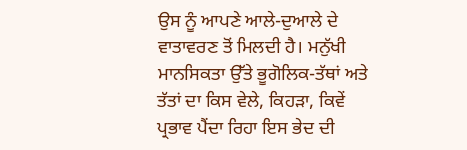ਉਸ ਨੂੰ ਆਪਣੇ ਆਲੇ-ਦੁਆਲੇ ਦੇ ਵਾਤਾਵਰਣ ਤੋਂ ਮਿਲਦੀ ਹੈ। ਮਨੁੱਖੀ ਮਾਨਸਿਕਤਾ ਉੱਤੇ ਭੂਗੋਲਿਕ-ਤੱਥਾਂ ਅਤੇ ਤੱਤਾਂ ਦਾ ਕਿਸ ਵੇਲੇ, ਕਿਹੜਾ, ਕਿਵੇਂ ਪ੍ਰਭਾਵ ਪੈਂਦਾ ਰਿਹਾ ਇਸ ਭੇਦ ਦੀ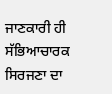ਜਾਣਕਾਰੀ ਹੀ ਸੱਭਿਆਚਾਰਕ ਸਿਰਜਣਾ ਦਾ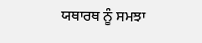ਯਥਾਰਥ ਨੂੰ ਸਮਝਾ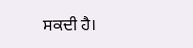ਸਕਦੀ ਹੈ।